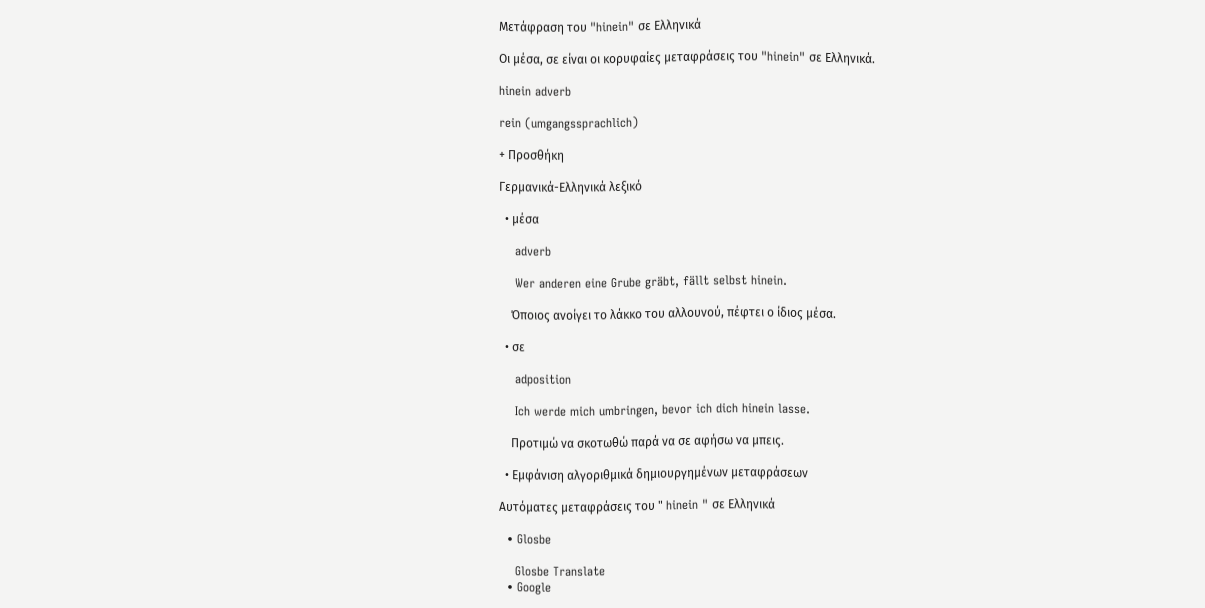Μετάφραση του "hinein" σε Ελληνικά

Οι μέσα, σε είναι οι κορυφαίες μεταφράσεις του "hinein" σε Ελληνικά.

hinein adverb

rein (umgangssprachlich)

+ Προσθήκη

Γερμανικά-Ελληνικά λεξικό

  • μέσα

    adverb

    Wer anderen eine Grube gräbt, fällt selbst hinein.

    Όποιος ανοίγει το λάκκο του αλλουνού, πέφτει ο ίδιος μέσα.

  • σε

    adposition

    Ich werde mich umbringen, bevor ich dich hinein lasse.

    Προτιμώ να σκοτωθώ παρά να σε αφήσω να μπεις.

  • Εμφάνιση αλγοριθμικά δημιουργημένων μεταφράσεων

Αυτόματες μεταφράσεις του " hinein " σε Ελληνικά

  • Glosbe

    Glosbe Translate
  • Google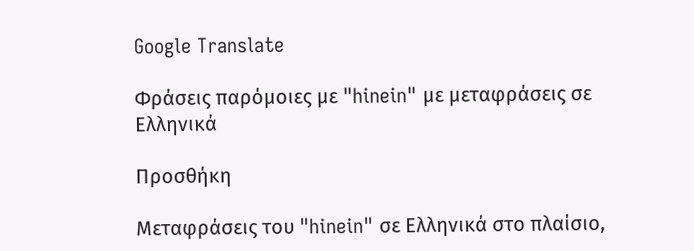Google Translate

Φράσεις παρόμοιες με "hinein" με μεταφράσεις σε Ελληνικά

Προσθήκη

Μεταφράσεις του "hinein" σε Ελληνικά στο πλαίσιο,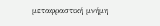μεταφραστική μνήμη